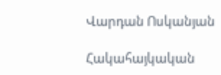Վարդան Ոսկանյան

Հակահայկական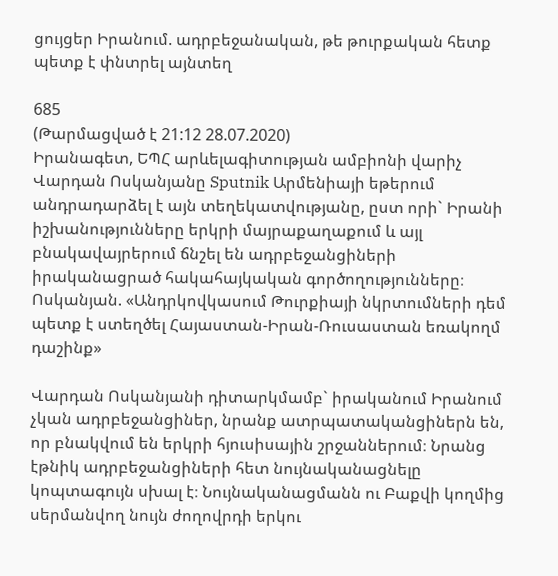ցույցեր Իրանում. ադրբեջանական, թե թուրքական հետք պետք է փնտրել այնտեղ

685
(Թարմացված է 21:12 28.07.2020)
Իրանագետ, ԵՊՀ արևելագիտության ամբիոնի վարիչ Վարդան Ոսկանյանը Sputnik Արմենիայի եթերում անդրադարձել է այն տեղեկատվությանը, ըստ որի` Իրանի իշխանությունները երկրի մայրաքաղաքում և այլ բնակավայրերում ճնշել են ադրբեջանցիների իրականացրած հակահայկական գործողությունները։
Ոսկանյան. «Անդրկովկասում Թուրքիայի նկրտումների դեմ պետք է ստեղծել Հայաստան-Իրան-Ռուսաստան եռակողմ դաշինք»

Վարդան Ոսկանյանի դիտարկմամբ` իրականում Իրանում  չկան ադրբեջանցիներ, նրանք ատրպատականցիներն են, որ բնակվում են երկրի հյուսիսային շրջաններում։ Նրանց էթնիկ ադրբեջանցիների հետ նույնականացնելը կոպտագույն սխալ է։ Նույնականացմանն ու Բաքվի կողմից սերմանվող նույն ժողովրդի երկու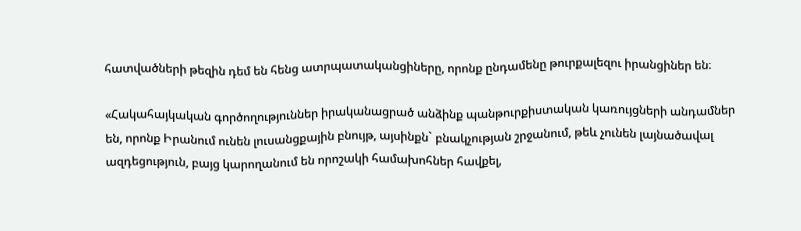հատվածների թեզին դեմ են հենց ատրպատականցիները, որոնք ընդամենը թուրքալեզու իրանցիներ են։

«Հակահայկական գործողություններ իրականացրած անձինք պանթուրքիստական կառույցների անդամներ են, որոնք Իրանում ունեն լուսանցքային բնույթ, այսինքն` բնակչության շրջանում, թեև չունեն լայնածավալ ազդեցություն, բայց կարողանում են որոշակի համախոհներ հավքել,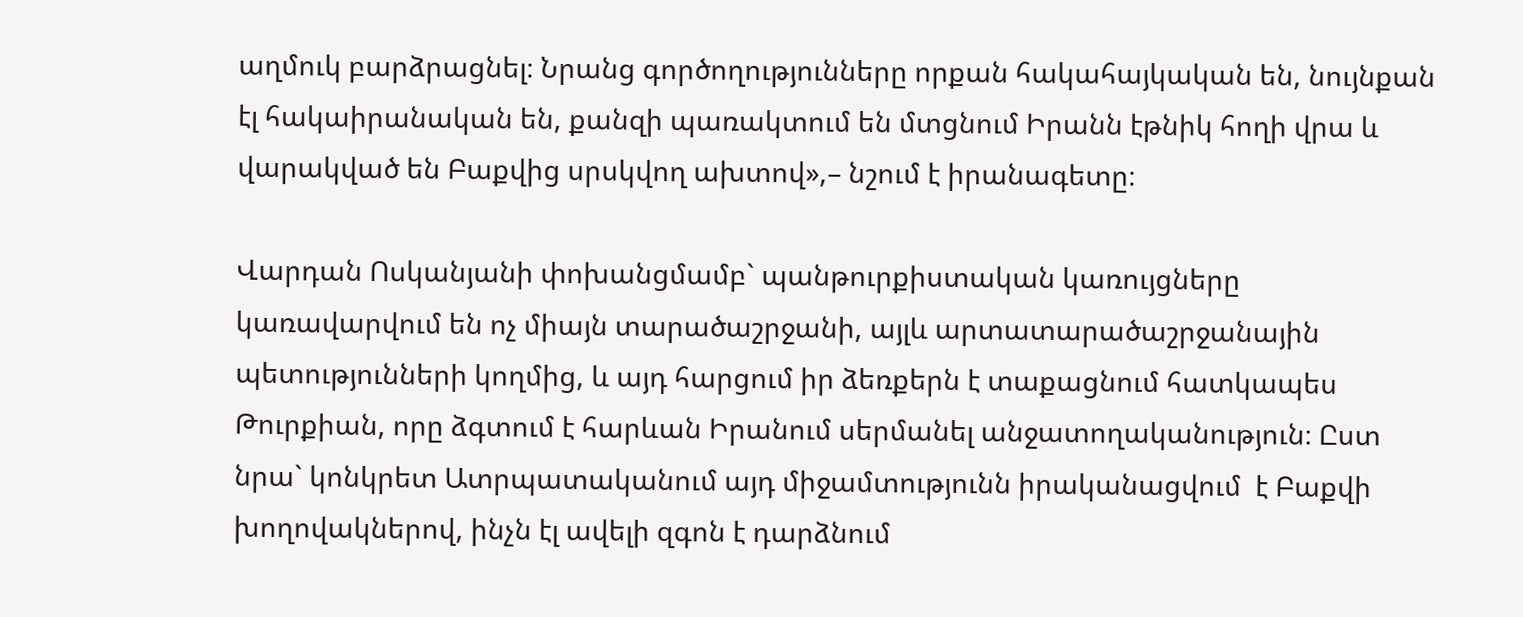աղմուկ բարձրացնել։ Նրանց գործողությունները որքան հակահայկական են, նույնքան էլ հակաիրանական են, քանզի պառակտում են մտցնում Իրանն էթնիկ հողի վրա և վարակված են Բաքվից սրսկվող ախտով»,– նշում է իրանագետը։

Վարդան Ոսկանյանի փոխանցմամբ` պանթուրքիստական կառույցները կառավարվում են ոչ միայն տարածաշրջանի, այլև արտատարածաշրջանային պետությունների կողմից, և այդ հարցում իր ձեռքերն է տաքացնում հատկապես Թուրքիան, որը ձգտում է հարևան Իրանում սերմանել անջատողականություն։ Ըստ նրա` կոնկրետ Ատրպատականում այդ միջամտությունն իրականացվում  է Բաքվի խողովակներով, ինչն էլ ավելի զգոն է դարձնում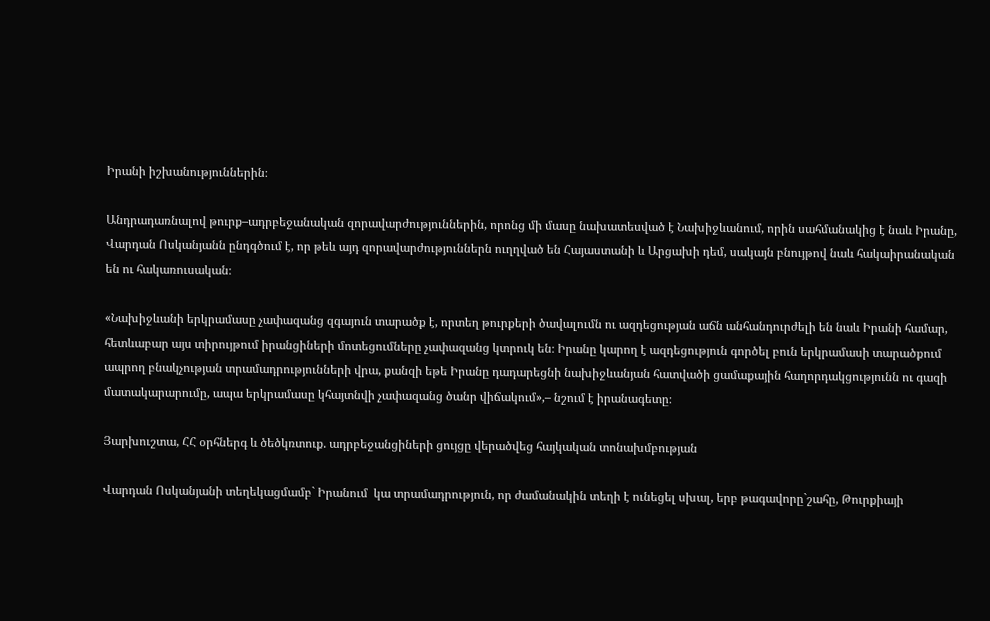Իրանի իշխանություններին։

Անդրադառնալով թուրք–ադրբեջանական զորավարժություններին, որոնց մի մասը նախատեսված է Նախիջևանում, որին սահմանակից է նաև Իրանը, Վարդան Ոսկանյանն ընդգծում է, որ թեև այդ զորավարժություններն ուղղված են Հայաստանի և Արցախի դեմ, սակայն բնույթով նաև հակաիրանական են ու հակառուսական։

«Նախիջևանի երկրամասը չափազանց զգայուն տարածք է, որտեղ թուրքերի ծավալումն ու ազդեցության աճն անհանդուրժելի են նաև Իրանի համար, հետևաբար այս տիրույթում իրանցիների մոտեցումները չափազանց կտրուկ են։ Իրանը կարող է ազդեցություն գործել բուն երկրամասի տարածքում ապրող բնակչության տրամադրությունների վրա, քանզի եթե Իրանը դադարեցնի նախիջևանյան հատվածի ցամաքային հաղորդակցությունն ու գազի մատակարարումը, ապա երկրամասը կհայտնվի չափազանց ծանր վիճակում»,– նշում է իրանագետը։

Յարխուշտա, ՀՀ օրհներգ և ծեծկռտուք. ադրբեջանցիների ցույցը վերածվեց հայկական տոնախմբության

Վարդան Ոսկանյանի տեղեկացմամբ` Իրանում  կա տրամադրություն, որ ժամանակին տեղի է ունեցել սխալ, երբ թագավորը`շահը, Թուրքիայի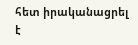հետ իրականացրել է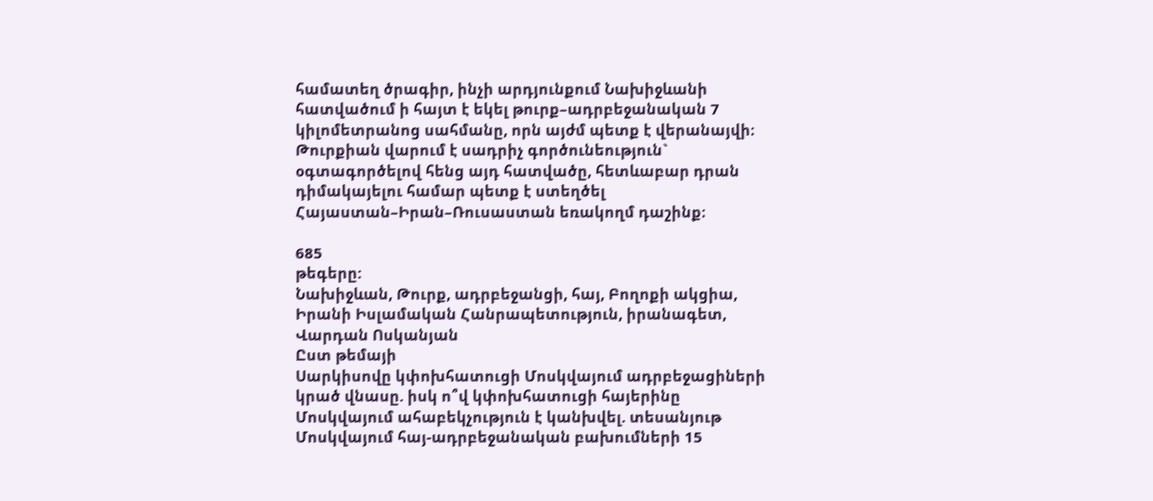համատեղ ծրագիր, ինչի արդյունքում Նախիջևանի հատվածում ի հայտ է եկել թուրք–ադրբեջանական 7 կիլոմետրանոց սահմանը, որն այժմ պետք է վերանայվի։ Թուրքիան վարում է սադրիչ գործունեություն` օգտագործելով հենց այդ հատվածը, հետևաբար դրան դիմակայելու համար պետք է ստեղծել Հայաստան–Իրան–Ռուսաստան եռակողմ դաշինք։

685
թեգերը:
Նախիջևան, Թուրք, ադրբեջանցի, հայ, Բողոքի ակցիա, Իրանի Իսլամական Հանրապետություն, իրանագետ, Վարդան Ոսկանյան
Ըստ թեմայի
Սարկիսովը կփոխհատուցի Մոսկվայում ադրբեջացիների կրած վնասը. իսկ ո՞վ կփոխհատուցի հայերինը
Մոսկվայում ահաբեկչություն է կանխվել. տեսանյութ
Մոսկվայում հայ-ադրբեջանական բախումների 15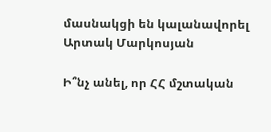մասնակցի են կալանավորել
Արտակ Մարկոսյան

Ի՞նչ անել, որ ՀՀ մշտական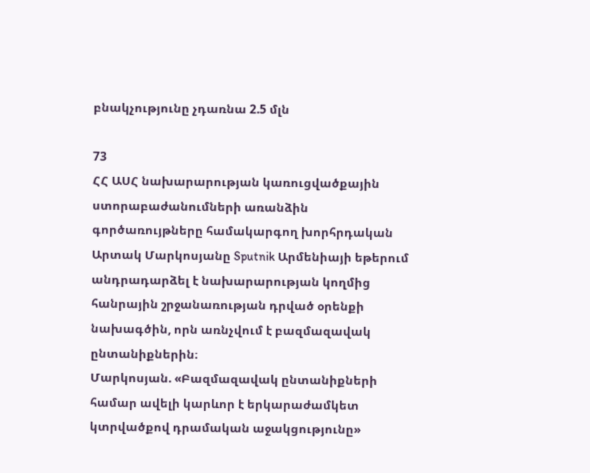բնակչությունը չդառնա 2.5 մլն

73
ՀՀ ԱՍՀ նախարարության կառուցվածքային ստորաբաժանումների առանձին գործառույթները համակարգող խորհրդական Արտակ Մարկոսյանը Sputnik Արմենիայի եթերում անդրադարձել է նախարարության կողմից հանրային շրջանառության դրված օրենքի նախագծին, որն առնչվում է բազմազավակ ընտանիքներին։
Մարկոսյան. «Բազմազավակ ընտանիքների համար ավելի կարևոր է երկարաժամկետ կտրվածքով դրամական աջակցությունը»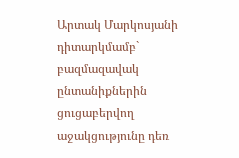Արտակ Մարկոսյանի դիտարկմամբ` բազմազավակ ընտանիքներին ցուցաբերվող աջակցությունը դեռ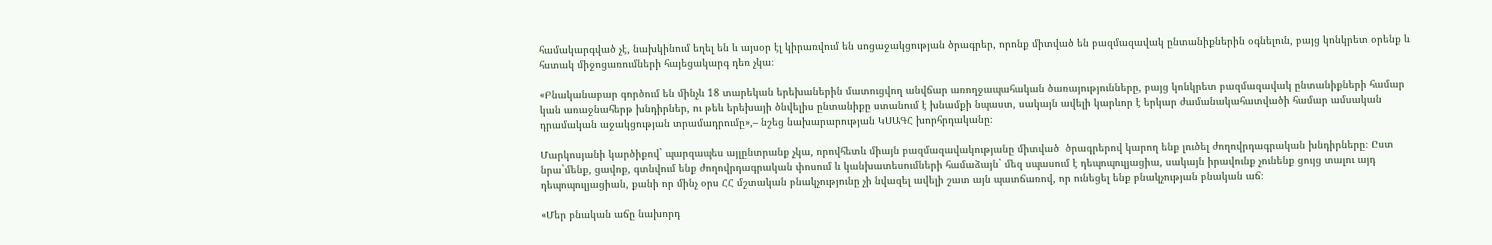համակարգված չէ, նախկինում եղել են և այսօր էլ կիրառվում են սոցաջակցության ծրագրեր, որոնք միտված են բազմազավակ ընտանիքներին օգնելուն, բայց կոնկրետ օրենք և հստակ միջոցառումների հայեցակարգ դեռ չկա։

«Բնականաբար գործում են մինչև 18 տարեկան երեխաներին մատուցվող անվճար առողջապահական ծառայությունները, բայց կոնկրետ բազմազավակ ընտանիքների համար կան առաջնահերթ խնդիրներ, ու թեև երեխայի ծնվելիս ընտանիքը ստանում է խնամքի նպաստ, սակայն ավելի կարևոր է երկար ժամանակահատվածի համար ամսական դրամական աջակցության տրամադրումը»,– նշեց նախարարության ԿՍԱԳՀ խորհրդականը։

Մարկոսյանի կարծիքով` պարզապես այլընտրանք չկա, որովհետև միայն բազմազավակությանը միտված  ծրագրերով կարող ենք լուծել ժողովրդագրական խնդիրները։ Ըստ նրա`մենք, ցավոք, գտնվում ենք ժողովրդագրական փոսում և կանխատեսումների համաձայն` մեզ սպասում է դեպոպուլյացիա, սակայն իրավունք չունենք ցույց տալու այդ դեպոպուլյացիան, քանի որ մինչ օրս ՀՀ մշտական բնակչությունը չի նվազել ավելի շատ այն պատճառով, որ ունեցել ենք բնակչության բնական աճ։

«Մեր բնական աճը նախորդ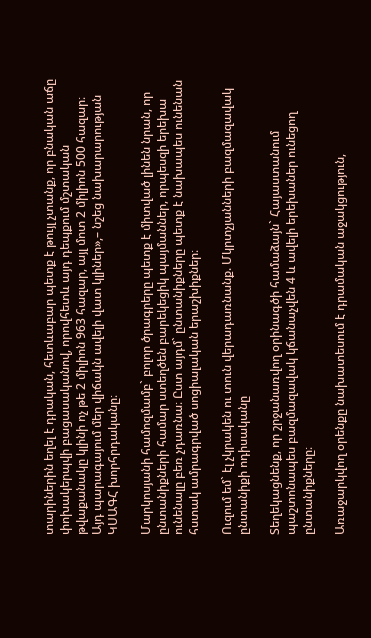տարիներին եղել է դրական, հետևաբար պետք է թույլ չտանք, որ բնական աճը փոխակերպվի բացասականով, որովհետև այդ դեպքում մշտական թվաքանակը կլինի ոչ թե 2 միլիոն 963 հազար, այլ մոտ 2 միլիոն 500 հազար։ Այդ պարագայում մեր վիճակն ավելի վատ կլիներ»,– նշեց նախարարության ԿՍԱԳՀ խորհրդականը։

Մարկոսյանի համոզմամբ` բոլոր ծրագրերը պետք է միտված լինեն նրան, որ ընտանիքների համար ստեղծեն բարեկեցիկ պայմաններ, որպեսզի երեխա ունենալը բեռ չդառնա։ Ըստ այդմ` ընտանիքները պետք է նախապես ունենան հստակ ամրագրված սոցիալական երաշխիքներ։

Ուզում եմ` էլ չկրակեն ու տուն վերադառնանք. Մկրտչյանների բազմազավակ ընտանիքի ոդիսականը

Տեղեկացնենք, որ շրջանառվող օրինագծի համաձայն` Հայաստանում պաշտոնապես բազմազավակ կճանաչվեն 4 և ավելի երեխաներ ունեցող ընտանիքները։

Առաջարկվող օրենքը նախատեսում է դրամական աջակցություն,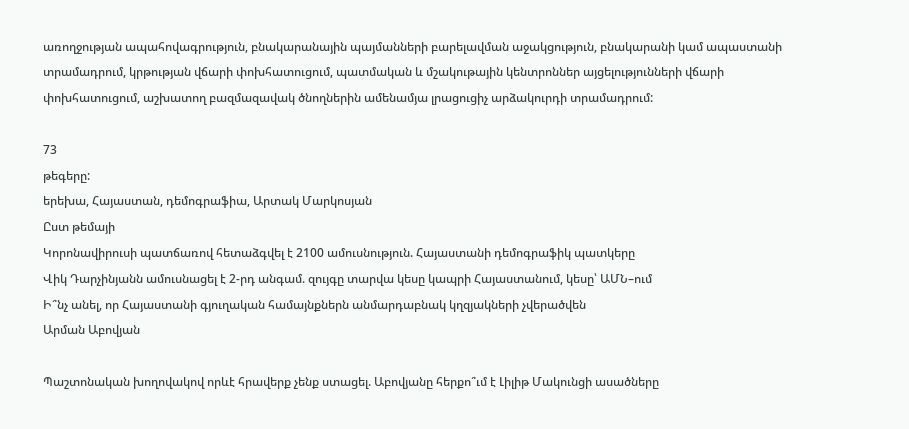առողջության ապահովագրություն, բնակարանային պայմանների բարելավման աջակցություն, բնակարանի կամ ապաստանի տրամադրում, կրթության վճարի փոխհատուցում, պատմական և մշակութային կենտրոններ այցելությունների վճարի փոխհատուցում, աշխատող բազմազավակ ծնողներին ամենամյա լրացուցիչ արձակուրդի տրամադրում:

73
թեգերը:
երեխա, Հայաստան, դեմոգրաֆիա, Արտակ Մարկոսյան
Ըստ թեմայի
Կորոնավիրուսի պատճառով հետաձգվել է 2100 ամուսնություն. Հայաստանի դեմոգրաֆիկ պատկերը
Վիկ Դարչինյանն ամուսնացել է 2-րդ անգամ. զույգը տարվա կեսը կապրի Հայաստանում, կեսը՝ ԱՄՆ–ում
Ի՞նչ անել, որ Հայաստանի գյուղական համայնքներն անմարդաբնակ կղզյակների չվերածվեն
Արման Աբովյան

Պաշտոնական խողովակով որևէ հրավերք չենք ստացել. Աբովյանը հերքո՞ւմ է Լիլիթ Մակունցի ասածները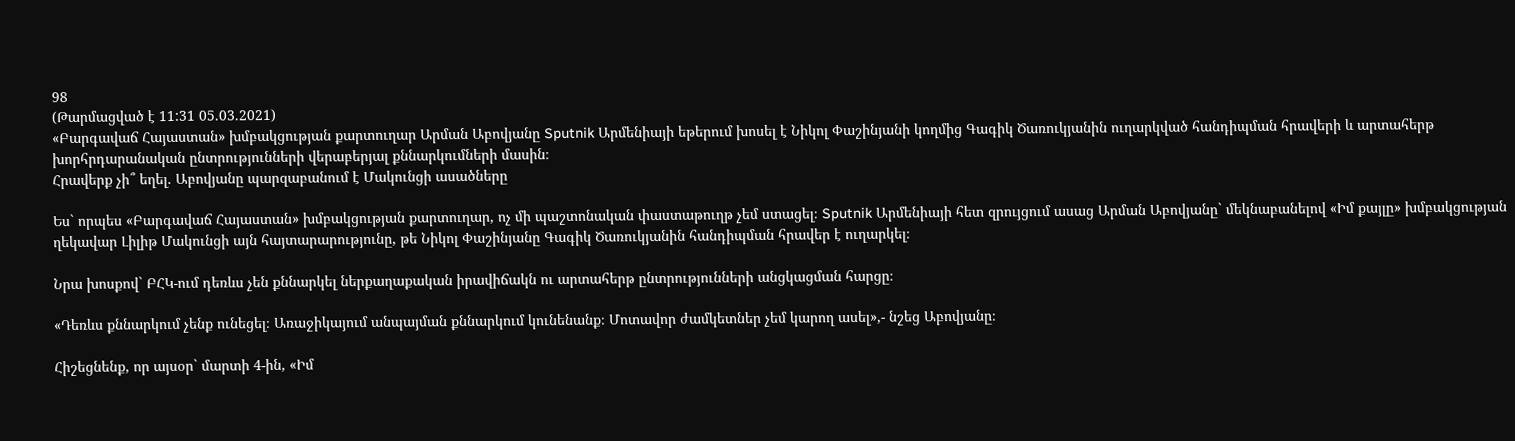98
(Թարմացված է 11:31 05.03.2021)
«Բարգավաճ Հայաստան» խմբակցության քարտուղար Արման Աբովյանը Sputnik Արմենիայի եթերում խոսել է Նիկոլ Փաշինյանի կողմից Գագիկ Ծառուկյանին ուղարկված հանդիպման հրավերի և արտահերթ խորհրդարանական ընտրությունների վերաբերյալ քննարկումների մասին։
Հրավերք չի՞ եղել. Աբովյանը պարզաբանում է Մակունցի ասածները

Ես` որպես «Բարգավաճ Հայաստան» խմբակցության քարտուղար, ոչ մի պաշտոնական փաստաթուղթ չեմ ստացել։ Sputnik Արմենիայի հետ զրույցում ասաց Արման Աբովյանը` մեկնաբանելով «Իմ քայլը» խմբակցության ղեկավար Լիլիթ Մակունցի այն հայտարարությունը, թե Նիկոլ Փաշինյանը Գագիկ Ծառուկյանին հանդիպման հրավեր է ուղարկել։

Նրա խոսքով` ԲՀԿ-ում դեռևս չեն քննարկել ներքաղաքական իրավիճակն ու արտահերթ ընտրությունների անցկացման հարցը։

«Դեռևս քննարկում չենք ունեցել։ Առաջիկայում անպայման քննարկում կունենանք։ Մոտավոր ժամկետներ չեմ կարող ասել»,- նշեց Աբովյանը։

Հիշեցնենք, որ այսօր` մարտի 4-ին, «Իմ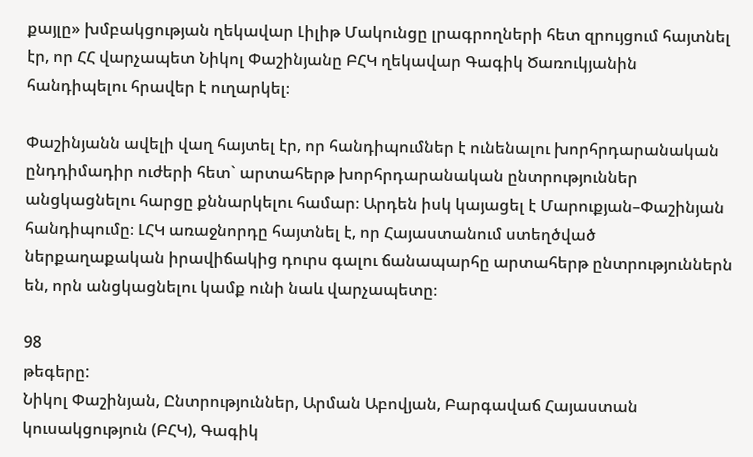քայլը» խմբակցության ղեկավար Լիլիթ Մակունցը լրագրողների հետ զրույցում հայտնել էր, որ ՀՀ վարչապետ Նիկոլ Փաշինյանը ԲՀԿ ղեկավար Գագիկ Ծառուկյանին հանդիպելու հրավեր է ուղարկել։

Փաշինյանն ավելի վաղ հայտել էր, որ հանդիպումներ է ունենալու խորհրդարանական ընդդիմադիր ուժերի հետ` արտահերթ խորհրդարանական ընտրություններ անցկացնելու հարցը քննարկելու համար։ Արդեն իսկ կայացել է Մարուքյան–Փաշինյան հանդիպումը։ ԼՀԿ առաջնորդը հայտնել է, որ Հայաստանում ստեղծված ներքաղաքական իրավիճակից դուրս գալու ճանապարհը արտահերթ ընտրություններն են, որն անցկացնելու կամք ունի նաև վարչապետը։

98
թեգերը:
Նիկոլ Փաշինյան, Ընտրություններ, Արման Աբովյան, Բարգավաճ Հայաստան կուսակցություն (ԲՀԿ), Գագիկ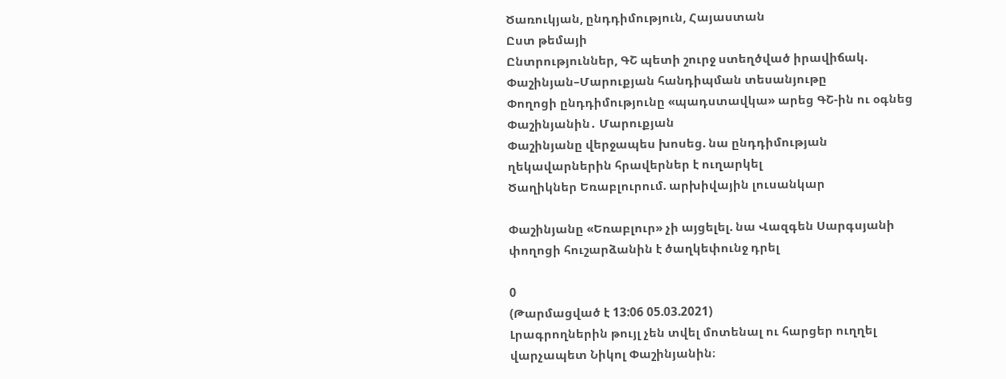Ծառուկյան, ընդդիմություն, Հայաստան
Ըստ թեմայի
Ընտրություններ, ԳՇ պետի շուրջ ստեղծված իրավիճակ. Փաշինյան–Մարուքյան հանդիպման տեսանյութը
Փողոցի ընդդիմությունը «պադստավկա» արեց ԳՇ-ին ու օգնեց Փաշինյանին․ Մարուքյան
Փաշինյանը վերջապես խոսեց. նա ընդդիմության ղեկավարներին հրավերներ է ուղարկել
Ծաղիկներ Եռաբլուրում. արխիվային լուսանկար

Փաշինյանը «Եռաբլուր» չի այցելել. նա Վազգեն Սարգսյանի փողոցի հուշարձանին է ծաղկեփունջ դրել

0
(Թարմացված է 13:06 05.03.2021)
Լրագրողներին թույլ չեն տվել մոտենալ ու հարցեր ուղղել վարչապետ Նիկոլ Փաշինյանին։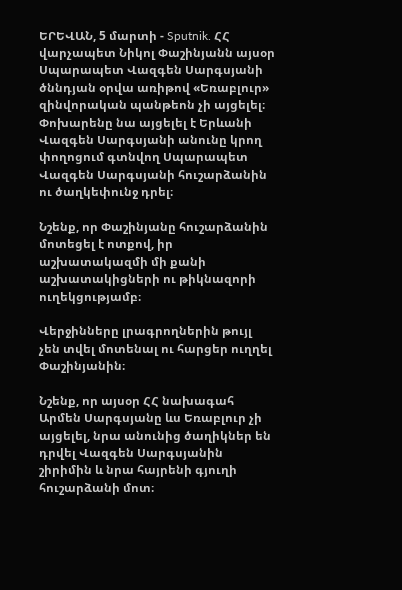ԵՐԵՎԱՆ, 5 մարտի - Sputnik. ՀՀ վարչապետ Նիկոլ Փաշինյանն այսօր Սպարապետ Վազգեն Սարգսյանի ծննդյան օրվա առիթով «Եռաբլուր» զինվորական պանթեոն չի այցելել։ Փոխարենը նա այցելել է Երևանի Վազգեն Սարգսյանի անունը կրող փողոցում գտնվող Սպարապետ Վազգեն Սարգսյանի հուշարձանին ու ծաղկեփունջ դրել։

Նշենք, որ Փաշինյանը հուշարձանին մոտեցել է ոտքով, իր աշխատակազմի մի քանի աշխատակիցների ու թիկնազորի ուղեկցությամբ։

Վերջինները լրագրողներին թույլ չեն տվել մոտենալ ու հարցեր ուղղել Փաշինյանին։

Նշենք, որ այսօր ՀՀ նախագահ Արմեն Սարգսյանը ևս Եռաբլուր չի այցելել, նրա անունից ծաղիկներ են դրվել Վազգեն Սարգսյանին շիրիմին և նրա հայրենի գյուղի հուշարձանի մոտ։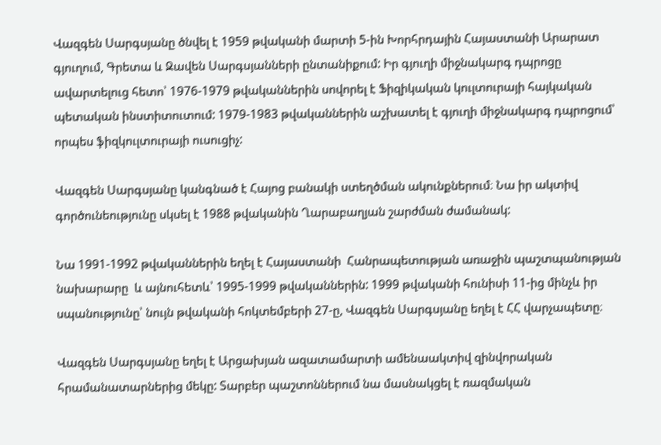Վազգեն Սարգսյանը ծնվել է 1959 թվականի մարտի 5-ին Խորհրդային Հայաստանի Արարատ գյուղում, Գրետա և Զավեն Սարգսյանների ընտանիքում: Իր գյուղի միջնակարգ դպրոցը ավարտելուց հետո՝ 1976-1979 թվականներին սովորել է Ֆիզիկական կուլտուրայի հայկական պետական ինստիտուտում: 1979-1983 թվականներին աշխատել է գյուղի միջնակարգ դպրոցում՝ որպես ֆիզկուլտուրայի ուսուցիչ:

Վազգեն Սարգսյանը կանգնած է Հայոց բանակի ստեղծման ակունքներում։ Նա իր ակտիվ գործունեությունը սկսել է 1988 թվականին Ղարաբաղյան շարժման ժամանակ:

Նա 1991-1992 թվականներին եղել է Հայաստանի  Հանրապետության առաջին պաշտպանության նախարարը  և այնուհետև՝ 1995-1999 թվականներին: 1999 թվականի հունիսի 11-ից մինչև իր սպանությունը՝ նույն թվականի հոկտեմբերի 27-ը, Վազգեն Սարգսյանը եղել է ՀՀ վարչապետը։

Վազգեն Սարգսյանը եղել է Արցախյան ազատամարտի ամենաակտիվ զինվորական հրամանատարներից մեկը: Տարբեր պաշտոններում նա մասնակցել է ռազմական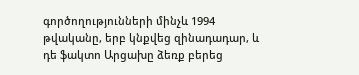գործողությունների մինչև 1994 թվականը, երբ կնքվեց զինադադար, և դե ֆակտո Արցախը ձեռք բերեց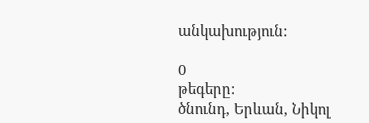անկախություն:

0
թեգերը:
ծնունդ, Երևան, Նիկոլ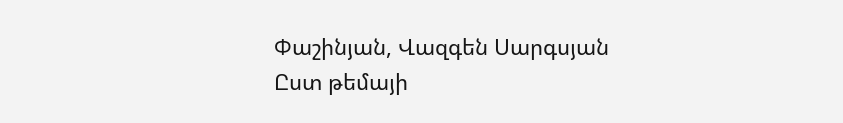Փաշինյան, Վազգեն Սարգսյան
Ըստ թեմայի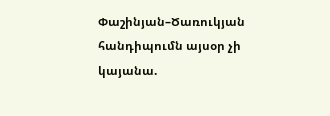Փաշինյան–Ծառուկյան հանդիպումն այսօր չի կայանա.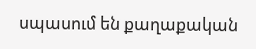սպասում են քաղաքական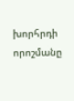խորհրդի որոշմանը